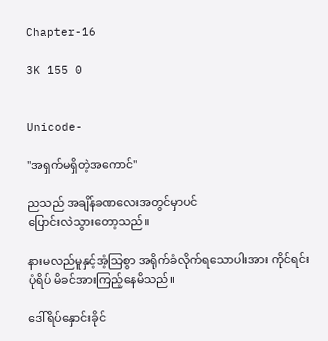Chapter-16

3K 155 0


Unicode-

"အရှက်မရှိတဲ့အကောင်"

ညသည် အချိန်ခဏလေးအတွင်မှာပင်
ပြောင်းလဲသွားတော့သည်။

နားမလည်မူနှင့်အံ့သြစွာ အရိုက်ခံလိုက်ရသောပါးအား ကိုင်ရင်း
ပုံရိပ် မိခင်အားကြည့်နေမိသည်။

ဒေါ်ရိပ်နှောင်းခိုင်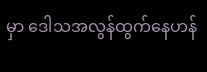မှာ ဒေါသအလွန်ထွက်နေဟန်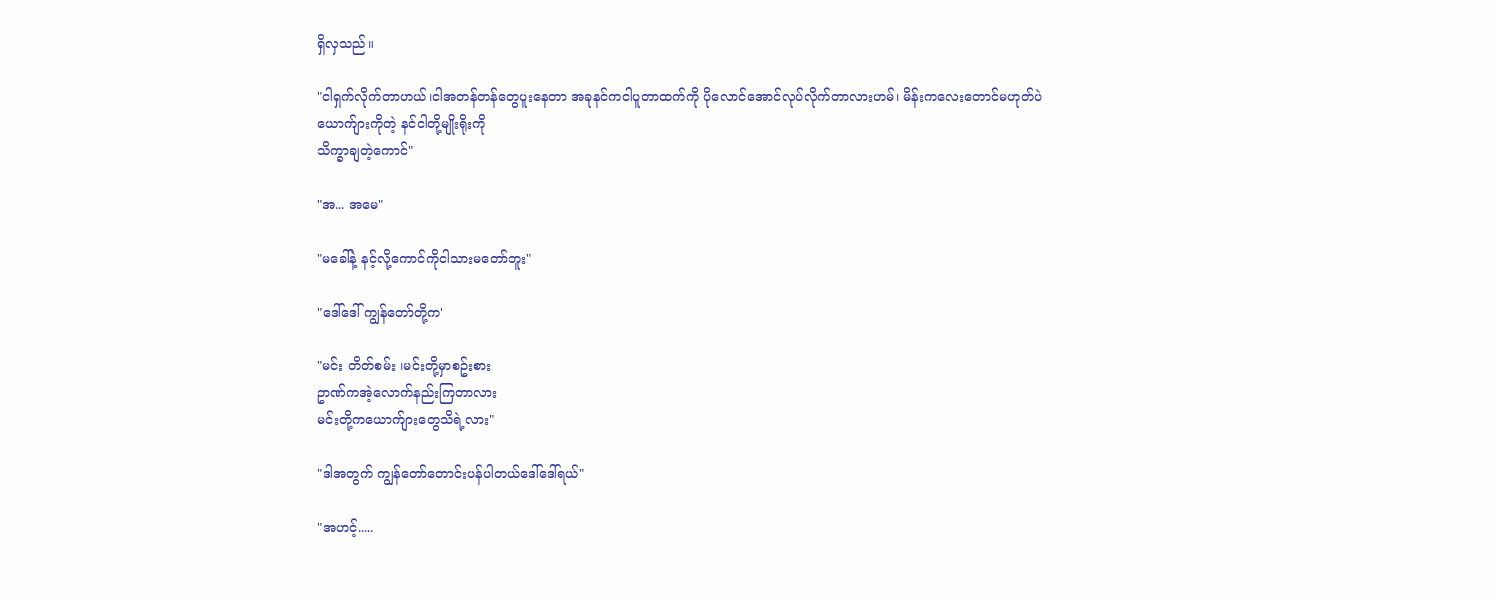ရှိလှသည်။

"ငါရှက်လိုက်တာဟယ်၊ငါအတန်တန်တွေပူးနေတာ အခုနင်ကငါပူတာထက်ကို ပိုလောင်အောင်လုပ်လိုက်တာလားဟမ်၊ မိန်းကလေးတောင်မဟုတ်ပဲ
ယောက်ျားကိုတဲ့ နင်ငါတို့မျိုးရိုးကို
သိက္ခာချတဲ့ကောင်"

"အ... အမေ"

"မခေါ်နဲ့ နင့်လို့ကောင်ကိုငါသားမတော်ဘူး"

"ဒေါ်ဒေါ် ကျွန်တော်တို့က'

"မင်း တိတ်စမ်း ၊မင်းတို့မှာစဥ်းစား
ဥာဏ်ကအဲ့လောက်နည်းကြတာလား
မင်းတို့ကယောက်ျားတွေသိရဲ့လား"

"ဒါအတွက် ကျွန်တော်တောင်းပန်ပါတယ်ဒေါ်ဒေါ်ရယ်"

"အဟင့်.....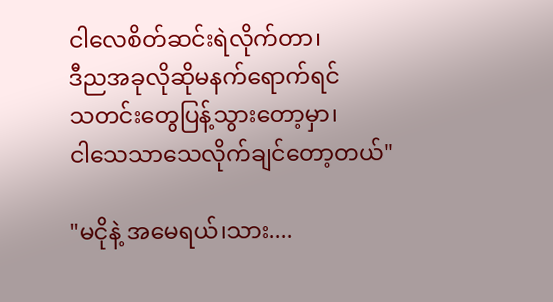ငါလေစိတ်ဆင်းရဲလိုက်တာ၊
ဒီညအခုလိုဆိုမနက်ရောက်ရင်
သတင်းတွေပြန့်သွားတော့မှာ၊
ငါသေသာသေလိုက်ချင်တော့တယ်"

"မငိုနဲ့ အမေရယ်၊သား....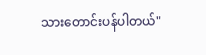သားတောင်းပန်ပါတယ်"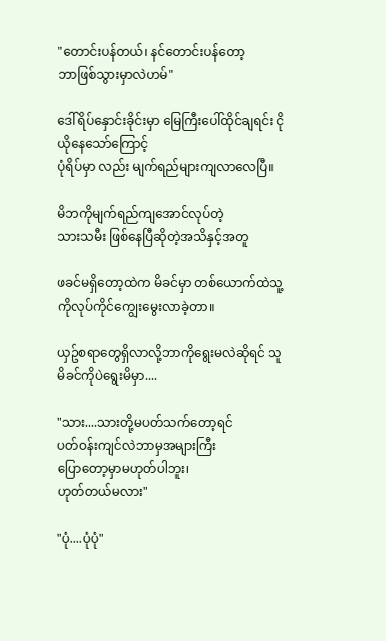"တောင်းပန်တယ်၊ နင်တောင်းပန်တော့
ဘာဖြစ်သွားမှာလဲဟမ်"

ဒေါ်ရိပ်နှောင်းခိုင်းမှာ မြေကြီးပေါ်ထိုင်ချရင်း ငိုယိုနေသော်ကြောင့်
ပုံရိပ်မှာ လည်း မျက်ရည်များကျလာလေပြီ။

မိဘကိုမျက်ရည်ကျအောင်လုပ်တဲ့
သားသမီး ဖြစ်နေပြီဆိုတဲ့အသိနှင့်အတူ

ဖခင်မရှိတော့ထဲက မိခင်မှာ တစ်ယောက်ထဲသူ့ကိုလုပ်ကိုင်ကျွေးမွေးလာခဲ့တာ။

ယှဥ်စရာတွေရှိလာလို့ဘာကိုရွေးမလဲဆိုရင် သူမိခင်ကိုပဲရွေးမိမှာ....

"သား....သားတို့မပတ်သက်တော့ရင်
ပတ်ဝန်းကျင်လဲဘာမှအများကြီး
ပြောတော့မှာမဟုတ်ပါဘူး၊
ဟုတ်တယ်မလား"

"ပုံ....ပုံပုံ"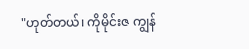"ဟုတ်တယ်၊ ကိုမိုင်းဇ ကျွန်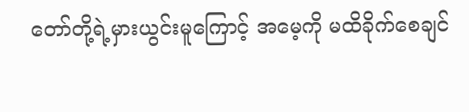တော်တို့ရဲ့မှားယွင်းမူကြောင့် အမေ့ကို မထိခိုက်စေချင်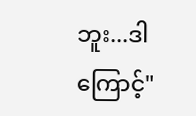ဘူး...ဒါကြောင့်"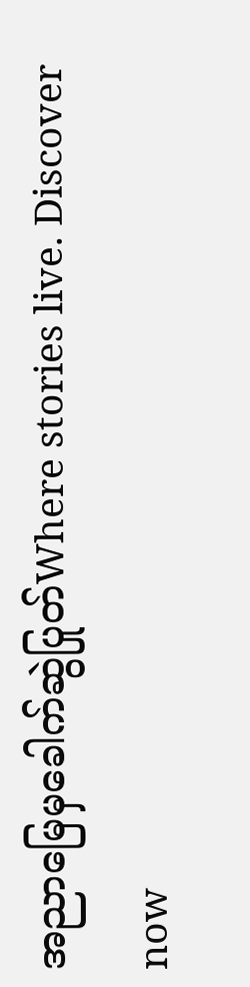အညာမြေမှခေါက်ဆွဲပြုတ်Where stories live. Discover now